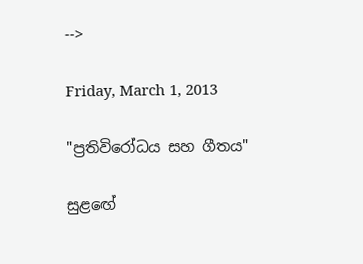-->

Friday, March 1, 2013

"ප්‍රතිවිරෝධය සහ ගීතය"

සුළඟේ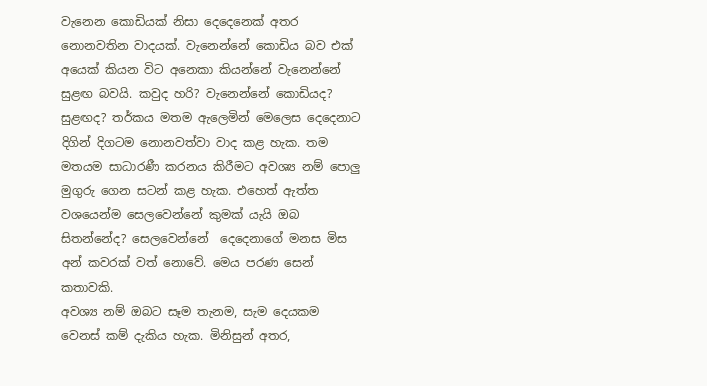වැනෙන කොඩියක් නිසා දෙදෙනෙක් අතර නොනවතින වාදයක්. වැනෙන්නේ කොඩිය බව එක් අයෙක් කියන විට අනෙකා කියන්නේ වැනෙන්නේ සුළඟ බවයි. කවුද හරි? වැනෙන්නේ කොඩියද? සුළඟද? තර්කය මතම ඇලෙමින් මෙලෙස දෙදෙනාට දිගින් දිගටම නොනවත්වා වාද කළ හැක. තම මතයම සාධාරණී කරනය කිරීමට අවශ්‍ය නම් පොලු මුගුරු ගෙන සටන් කළ හැක. එහෙත් ඇත්ත වශයෙන්ම සෙලවෙන්නේ කුමක් යැයි ඔබ සිතන්නේද? සෙලවෙන්නේ  දෙදෙනාගේ මනස මිස අන් කවරක් වත් නොවේ. මෙය පරණ සෙන් කතාවකි.
අවශ්‍ය නම් ඔබට සෑම තැනම, සැම දෙයකම වෙනස් කම් දැකිය හැක. මිනිසුන් අතර,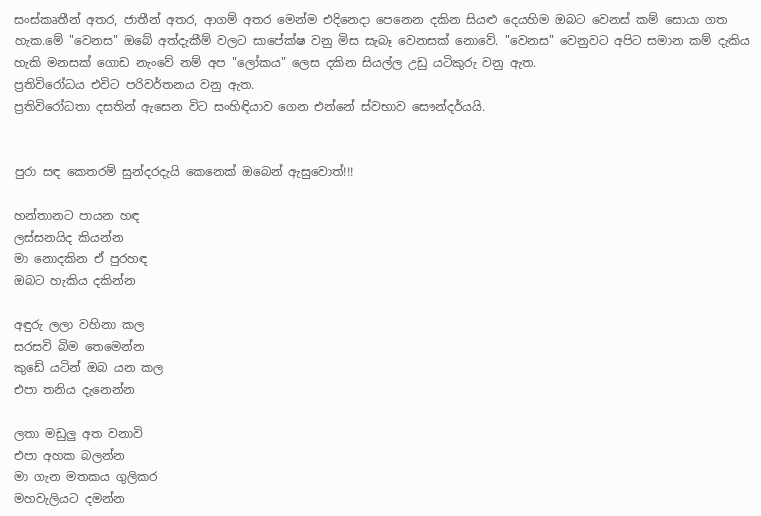සංස්කෘතීන් අතර, ජාතීන් අතර, ආගම් අතර මෙන්ම එදිනෙදා පෙනෙන දකින සියළු දෙයහිම ඔබට වෙනස් කම් සොයා ගත හැක.මේ "වෙනස" ඔබේ අත්දැකීම් වලට සාපේක්ෂ වනු මිස සැබෑ වෙනසක් නොවේ. "වෙනස" වෙනුවට අපිට සමාන කම් දැකිය හැකි මනසක් ගොඩ නැංවේ නම් අප "ලෝකය" ලෙස දකින සියල්ල උඩු යටිකුරු වනු ඇත.
ප්‍රතිවිරෝධය එවිට පරිවර්තනය වනු ඇත.
ප්‍රතිවිරෝධතා දසතින් ඇසෙන විට සංහිඳියාව ගෙන එන්නේ ස්වභාව සෞන්දර්යයි.


පුරා සඳ කෙතරම් සුන්දරදැයි කෙනෙක් ඔබෙන් ඇසුවොත්!!!

හන්තානට පායන හඳ
ලස්සනයිද කියන්න
මා නොදකින ඒ පුරහඳ
ඔබට හැකිය දකින්න

අඳුරු ලලා වහිනා කල
සරසවි බිම තෙමෙන්න
කුඩේ යටින් ඔබ යන කල
එපා තනිය දැනෙන්න

ලතා මඩුලු අත වනාවි
එපා අහක බලන්න
මා ගැන මතකය ගුලිකර
මහවැලියට දමන්න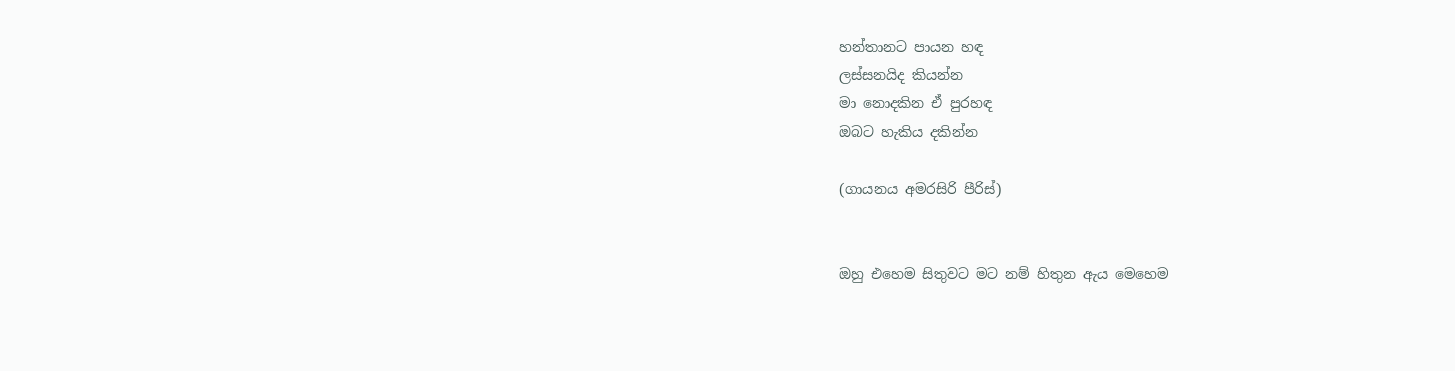හන්තානට පායන හඳ
ලස්සනයිද කියන්න
මා නොදකින ඒ පුරහඳ
ඔබට හැකිය දකින්න

(ගායනය අමරසිරි පීරිස්)


ඔහු එහෙම සිතුවට මට නම් හිතුන ඇය මෙහෙම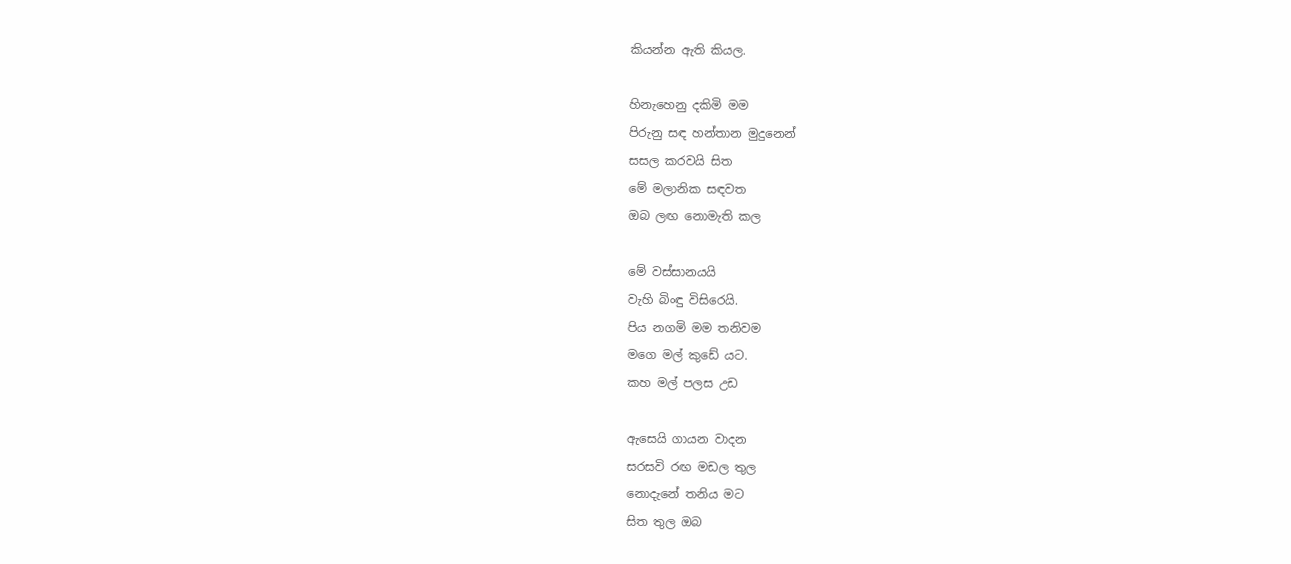කියන්න ඇති කියල.

හිනැහෙනු දකිමි මම
පිරුනු සඳ හන්තාන මුදුනෙන්
සසල කරවයි සිත
මේ මලානික සඳවත
ඔබ ලඟ නොමැති කල

මේ වස්සානයයි
වැහි බිංඳු විසිරෙයි.
පිය නගමි මම තනිවම
මගෙ මල් කුඩේ යට.
කහ මල් පලස උඩ

ඇසෙයි ගායන වාදන
සරසවි රඟ මඩල තුල
නොදැනේ තනිය මට
සිත තුල ඔබ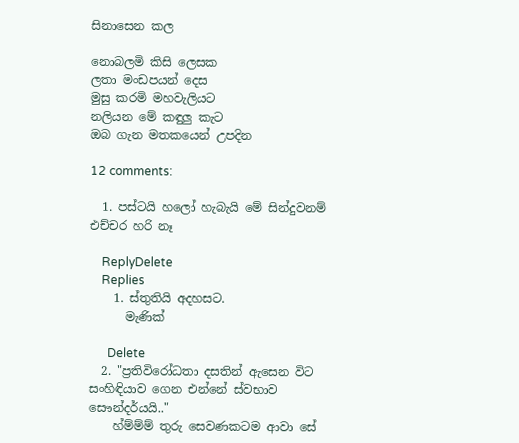සිනාසෙන කල

නොබලමි කිසි ලෙසක
ලතා මංඩපයන් දෙස
මුසු කරමි මහවැලියට
නලියන මේ කඳුලු කැට
ඔබ ගැන මතකයෙන් උපදින

12 comments:

  1. පස්ටයි හලෝ හැබැයි මේ සින්දුවනම් එච්චර හරි නෑ

    ReplyDelete
    Replies
    1. ස්තුතියි අදහසට.
      මැණික්

      Delete
  2. "ප්‍රතිවිරෝධතා දසතින් ඇසෙන විට සංහිඳියාව ගෙන එන්නේ ස්වභාව සෞන්දර්යයි.."
    හ්ම්ම්ම් තුරු සෙවණකටම ආවා සේ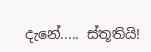දැනේ..... ස්තූතියි!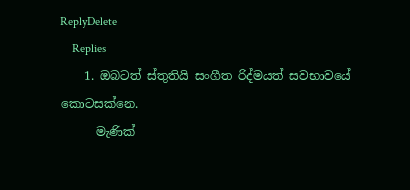ReplyDelete
    Replies
    1. ඔබටත් ස්තුතියි සංගීත රිද්මයත් සවභාවයේ කොටසක්නෙ.
      මැණික්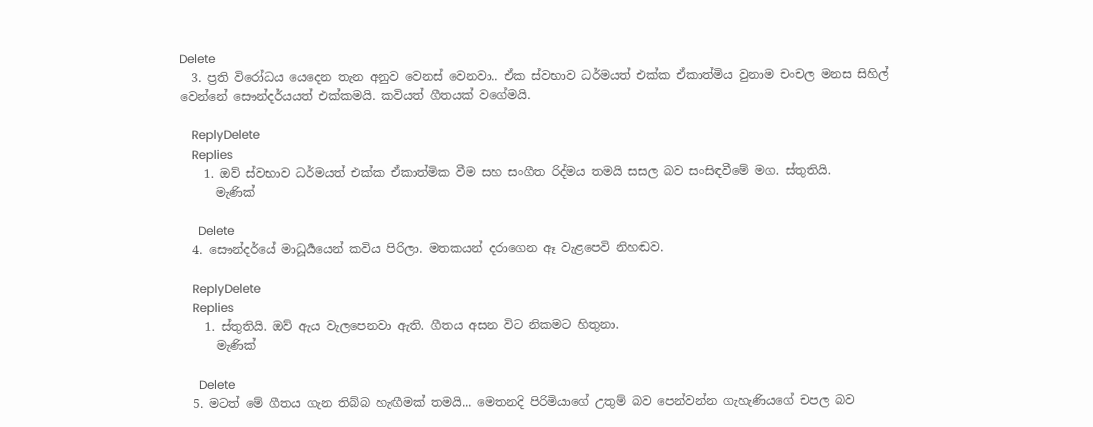Delete
  3. ප්‍රති විරෝධය යෙදෙන තැන අනුව වෙනස් වෙනවා.. ඒක ස්වභාව ධර්මයත් එක්ක ඒකාත්මිය වුනාම චංචල මනස සිහිල් වෙන්නේ සෞන්දර්යයත් එක්කමයි. කවියත් ගීතයක් වගේමයි.

    ReplyDelete
    Replies
    1. ඔව් ස්වභාව ධර්මයත් එක්ක ඒකාත්මික වීම සහ සංගීත රිද්මය තමයි සසල බව සංසිඳවීමේ මග. ස්තුතියි.
      මැණික්

      Delete
  4. සෞන්දර්යේ මාධූර්‍යයෙන් කවිය පිරිලා. මතකයන් දරාගෙන ඈ වැළපෙවි නිහඬව.

    ReplyDelete
    Replies
    1. ස්තුතියි. ඔව් ඇය වැලපෙනවා ඇති. ගීතය අසන විට නිකමට හිතුනා.
      මැණික්

      Delete
  5. මටත් මේ ගීතය ගැන තිබ්බ හැඟීමක් තමයි... මෙතනදි පිරිමියාගේ උතුම් බව පෙන්වන්න ගැහැණියගේ චපල බව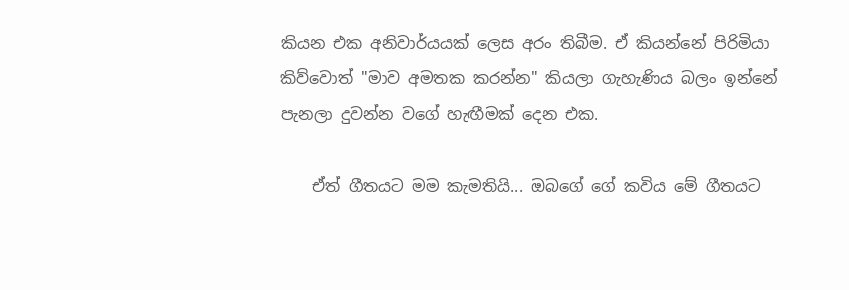කියන එක අනිවාර්යයක් ලෙස අරං තිබීම. ඒ කියන්නේ පිරිමියා කිව්වොත් "මාව අමතක කරන්න" කියලා ගැහැණිය බලං ඉන්නේ පැනලා දුවන්න වගේ හැඟීමක් දෙන එක.

    ඒත් ගීතයට මම කැමතියි... ඔබගේ ගේ කවිය මේ ගීතයට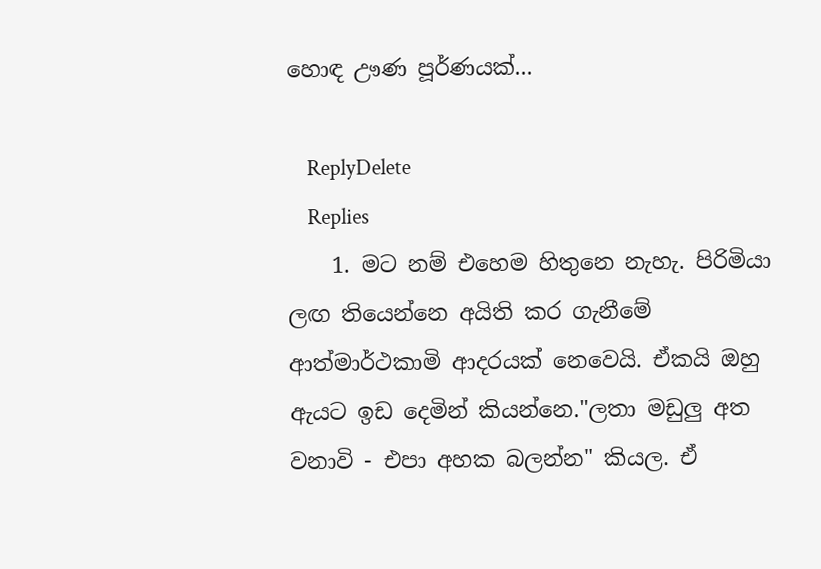හොඳ ඌණ පූර්ණයක්...

    ReplyDelete
    Replies
    1. මට නම් එහෙම හිතුනෙ නැහැ. පිරිමියා ලඟ තියෙන්නෙ අයිති කර ගැනීමේ ආත්මාර්ථකාමි ආදරයක් නෙවෙයි. ඒකයි ඔහු ඇයට ඉඩ දෙමින් කියන්නෙ."ලතා මඩුලු අත වනාවි - එපා අහක බලන්න" කියල. ඒ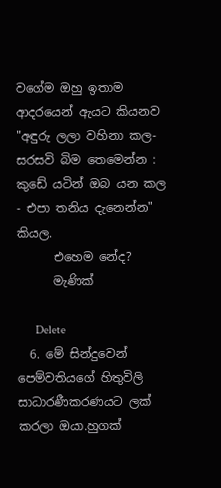වගේම ඔහු ඉතාම ආදරයෙන් ඇයට කියනව "අඳුරු ලලා වහිනා කල- සරසවි බිම තෙමෙන්න : කුඩේ යටින් ඔබ යන කල - එපා තනිය දැනෙන්න" කියල.
      එහෙම නේද?
      මැණික්

      Delete
  6. මේ සින්දුවෙන් පෙම්වතියගේ හිතුවිලි සාධාරණීකරණයට ලක් කරලා ඔයා.හුගක්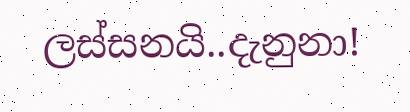ලස්සනයි..දැනුනා!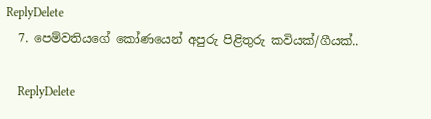ReplyDelete
  7. පෙම්වතියගේ කෝණයෙන් අපුරු පිළිතුරු කවියක්/ගීයක්..

    ReplyDelete